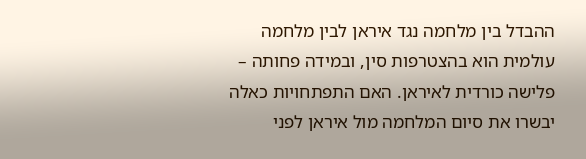ההבדל בין מלחמה נגד איראן לבין מלחמה עולמית הוא בהצטרפות סין, ובמידה פחותה – פלישה כורדית לאיראן. האם התפתחויות כאלה יבשרו את סיום המלחמה מול איראן לפני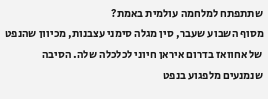שתתפתח למלחמה עולמית באמת?
מסוף השבוע שעבר, סין מגלה סימני עצבנות, מכיוון שהנפט של אחוואז בדרום איראן חיוני לכלכלה שלה. הסיבה שנמנעים מלפגוע בנפט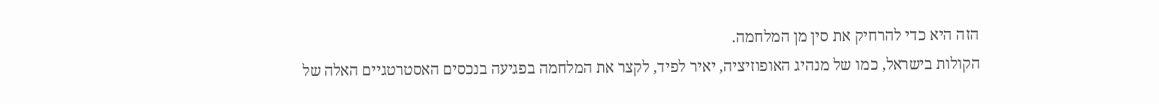הזה היא כדי להרחיק את סין מן המלחמה.
הקולות בישראל, כמו של מנהיג האופוזיציה, יאיר לפיד, לקצר את המלחמה בפגיעה בנכסים האסטרטגיים האלה של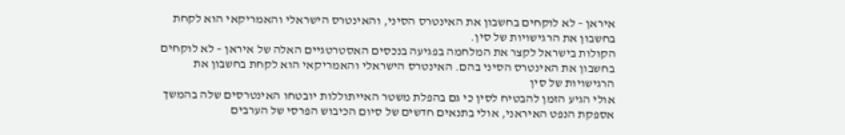איראן – לא לוקחים בחשבון את האינטרס הסיני, והאינטרס הישראלי והאמריקאי הוא לקחת בחשבון את הרגישויות של סין.
הקולות בישראל לקצר את המלחמה בפגיעה בנכסים האסטרטגיים האלה של איראן – לא לוקחים בחשבון את האינטרס הסיני בהם. האינטרס הישראלי והאמריקאי הוא לקחת בחשבון את הרגישויות של סין
אולי הגיע הזמן להבטיח לסין כי גם בהפלת משטר האייתוללות יובטחו האינטרסים שלה בהמשך אספקת הנפט האיראני, אולי בתנאים חדשים של סיום הכיבוש הפרסי של הערבים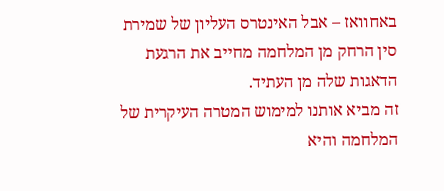באחוואז – אבל האינטרס העליון של שמירת סין הרחק מן המלחמה מחייב את הרגעת הדאגות שלה מן העתיד.
זה מביא אותנו למימוש המטרה העיקרית של המלחמה והיא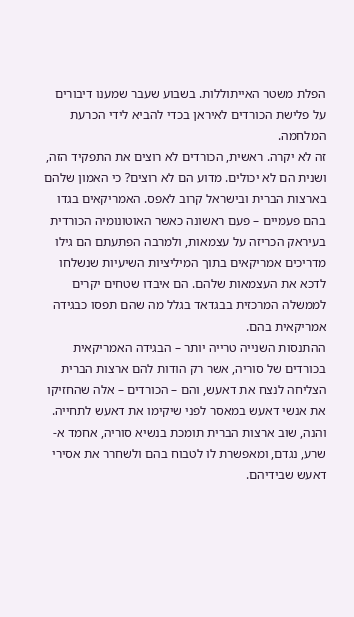הפלת משטר האייתוללות. בשבוע שעבר שמענו דיבורים על פלישת הכורדים לאיראן בכדי להביא לידי הכרעת המלחמה.
זה לא יקרה. ראשית, הכורדים לא רוצים את התפקיד הזה, ושנית הם לא יכולים. מדוע הם לא רוצים? כי האמון שלהם בארצות הברית ובישראל קרוב לאפס. האמריקאים בגדו בהם פעמיים – פעם ראשונה כאשר האוטונומיה הכורדית בעיראק הכריזה על עצמאות, ולמרבה הפתעתם הם גילו מדריכים אמריקאים בתוך המיליציות השיעיות שנשלחו לדכא את העצמאות שלהם. הם איבדו שטחים יקרים לממשלה המרכזית בבגדאד בגלל מה שהם תפסו כבגידה אמריקאית בהם.
ההתנסות השנייה טרייה יותר – הבגידה האמריקאית בכורדים של סוריה, אשר רק הודות להם ארצות הברית הצליחה לנצח את דאעש, והם – הכורדים – אלה שהחזיקו את אנשי דאעש במאסר לפני שיקימו את דאעש לתחייה.
והנה, שוב ארצות הברית תומכת בנשיא סוריה, אחמד א-שרע, נגדם, ומאפשרת לו לטבוח בהם ולשחרר את אסירי דאעש שבידיהם.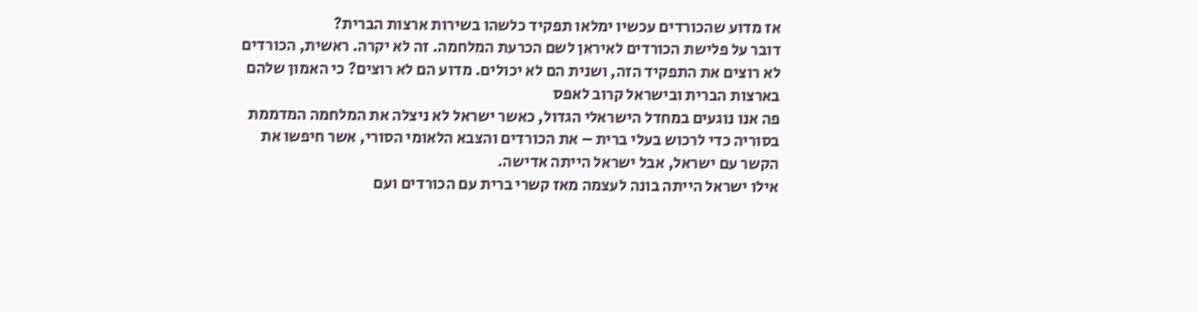אז מדוע שהכורדים עכשיו ימלאו תפקיד כלשהו בשירות ארצות הברית?
דובר על פלישת הכורדים לאיראן לשם הכרעת המלחמה. זה לא יקרה. ראשית, הכורדים לא רוצים את התפקיד הזה, ושנית הם לא יכולים. מדוע הם לא רוצים? כי האמון שלהם בארצות הברית ובישראל קרוב לאפס
פה אנו נוגעים במחדל הישראלי הגדול, כאשר ישראל לא ניצלה את המלחמה המדממת בסוריה כדי לרכוש בעלי ברית – את הכורדים והצבא הלאומי הסורי, אשר חיפשו את הקשר עם ישראל, אבל ישראל הייתה אדישה.
אילו ישראל הייתה בונה לעצמה מאז קשרי ברית עם הכורדים ועם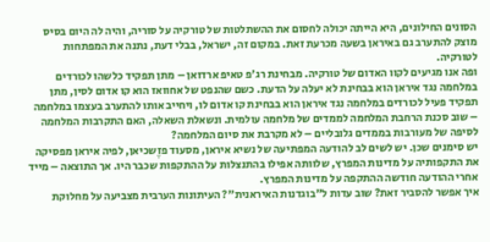הסונים החילונים, היא הייתה יכולה לחסום את ההשתלטות של טורקיה על סוריה, והיה לה היום בסיס מוצק להתערב גם באיראן בשעה מכרעת זאת. במקום זה, ישראל, בבלי דעת, נתנה את המפתחות לטורקיה.
ופה אנו מגיעים לקוו האדום של טורקיה. מבחינת רג'פ טאיפ ארדואן – מתן תפקיד כלשהו לכורדים במלחמה נגד איראן הוא בבחינת לא יעלה על הדעת. כשם שהנפט של אחוואז הוא קו אדום לסין, מתן תפקיד פעיל לכורדים במלחמה נגד איראן הוא בבחינת קו אדום לו, ויחייב אותו להתערב בעצמו במלחמה – שוב סכנת הרחבת המלחמה לממדים של מלחמה עולמית. ונשאלת השאלה, האם התקרבות המלחמה לסיפה של מעורבות בממדים גלובליים – לא מקרבת את סיום המלחמה?
יש סימנים שכן. יש לשים לב להודעה המפתיעה של נשיא איראן, מסעוד פזֶשכיאן, לפיה איראן מפסיקה את התקפותיה על מדינות המפרץ, שלוותה אפילו בהתנצלות על ההתקפות שכבר היו. אך התוצאה – מייד אחרי ההודעה חודשה ההתקפה על מדינות המפרץ.
איך אפשר להסביר זאת? שוב עדות ל"בוגדנות האיראנית"? העיתונות הערבית מצביעה על מחלוקת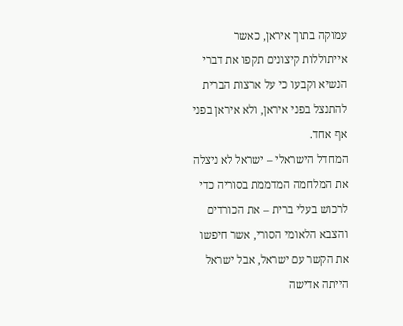עמוקה בתוך איראן, כאשר אייתוללות קיצונים תקפו את דברי הנשיא וקבעו כי על ארצות הברית להתנצל בפני איראן, ולא איראן בפני אף אחד.
המחדל הישראלי – ישראל לא ניצלה את המלחמה המדממת בסוריה כדי לרכוש בעלי ברית – את הכורדים והצבא הלאומי הסורי, אשר חיפשו את הקשר עם ישראל, אבל ישראל הייתה אדישה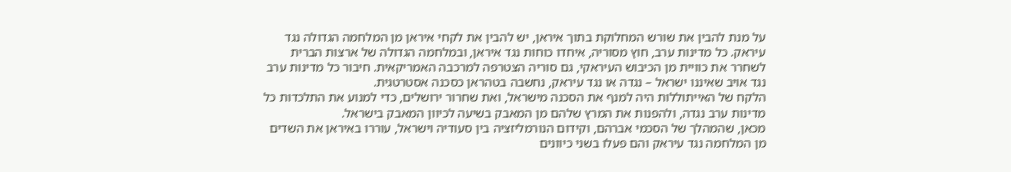על מנת להבין את שורש המחלוקת בתוך איראן, יש להבין את לקחי איראן מן המלחמה הגדולה נגד עיראק. כל מדינות ערב, חוץ מסוריה, איחדו כוחות נגד איראן, ובמלחמה הגדולה של ארצות הברית לשחרר את כוויית מן הכיבוש העיראקי, גם סוריה הצטרפה למרכבה האמריקאית. חיבור כל מדינות ערב נגד אויב שאיננו ישראל – נגדה או נגד עיראק, נחשבה בטהראן כסכנה אסטרטגית.
הלקח של האייתוללות היה למנף את הסכנה מישראל, ואת שחרור ירושלים, כדי למנוע את התלכדות כל מדינות ערב נגדה, ולהפנות את המרץ שלהם מן המאבק בשיעה לכיוון המאבק בישראל.
מכאן, שהמהלך של הסכמי אברהם, וקידום הנורמליזציה בין סעודיה וישראל, עוררו באיראן את השדים מן המלחמה נגד עיראק והם פעלו בשני כיוונים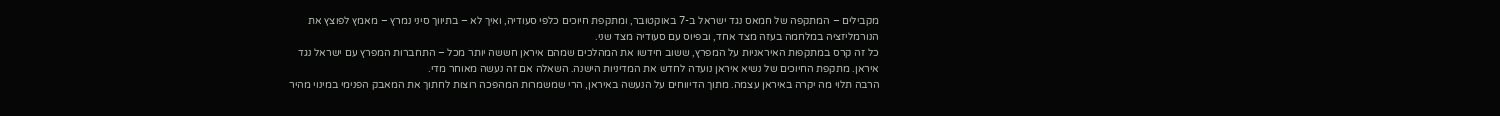מקבילים – המתקפה של חמאס נגד ישראל ב-7 באוקטובר, ומתקפת חיוכים כלפי סעודיה, ואיך לא – בתיווך סיני נמרץ – מאמץ לפוצץ את הנורמליזציה במלחמה בעזה מצד אחד, ובפיוס עם סעודיה מצד שני.
כל זה קרס במתקפות האיראניות על המפרץ, ששוב חידשו את המהלכים שמהם איראן חששה יותר מכל – התחברות המפרץ עם ישראל נגד איראן. מתקפת החיוכים של נשיא איראן נועדה לחדש את המדיניות הישנה. השאלה אם זה נעשה מאוחר מדי.
הרבה תלוי מה יקרה באיראן עצמה. מתוך הדיווחים על הנעשה באיראן, הרי שמשמרות המהפכה רוצות לחתוך את המאבק הפנימי במינוי מהיר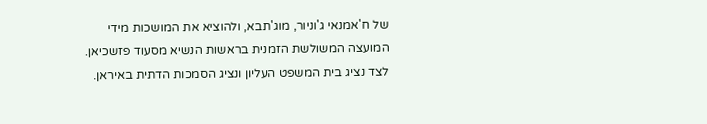של ח'אמנאי ג'וניור, מוג'תבא, ולהוציא את המושכות מידי המועצה המשולשת הזמנית בראשות הנשיא מסעוד פזשכיאן. לצד נציג בית המשפט העליון ונציג הסמכות הדתית באיראן.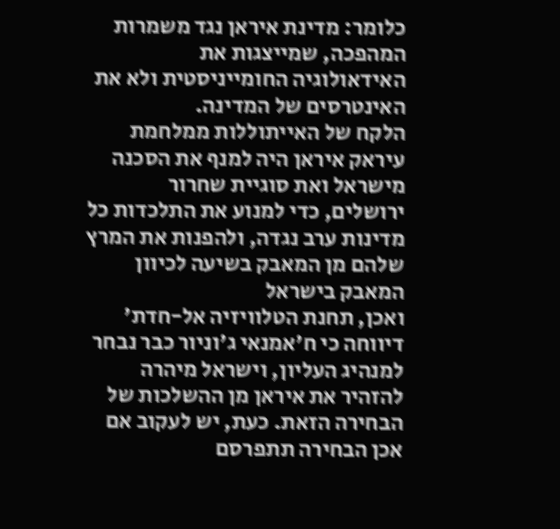כלומר: מדינת איראן נגד משמרות המהפכה, שמייצגות את האידאולוגיה החומייניסטית ולא את האינטרסים של המדינה.
הלקח של האייתוללות ממלחמת עיראק איראן היה למנף את הסכנה מישראל ואת סוגיית שחרור ירושלים, כדי למנוע את התלכדות כל מדינות ערב נגדה, ולהפנות את המרץ שלהם מן המאבק בשיעה לכיוון המאבק בישראל
ואכן, תחנת הטלוויזיה אל-חדת' דיווחה כי ח'אמנאי ג'וניור כבר נבחר למנהיג העליון, וישראל מיהרה להזהיר את איראן מן ההשלכות של הבחירה הזאת. כעת, יש לעקוב אם אכן הבחירה תתפרסם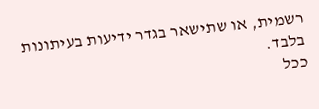רשמית, או שתישאר בגדר ידיעות בעיתונות בלבד.
ככל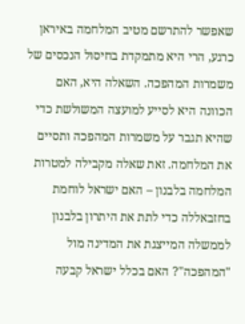שאפשר להתרשם מטיב המלחמה באיראן כרגע, הרי היא מתמקדת בחיסול הנכסים של משמרות המהפכה. השאלה היא, האם הכוונה היא לסייע למועצה המשולשת כדי שהיא תגבר על משמרות המהפכה ותסיים את המלחמה. זאת שאלה מקבילה למטרות המלחמה בלבנון – האם ישראל לוחמת בחזבאללה כדי לתת את היתרון בלבנון לממשלה המייצגת את המדינה מול "המהפכה"? האם בכלל ישראל קבעה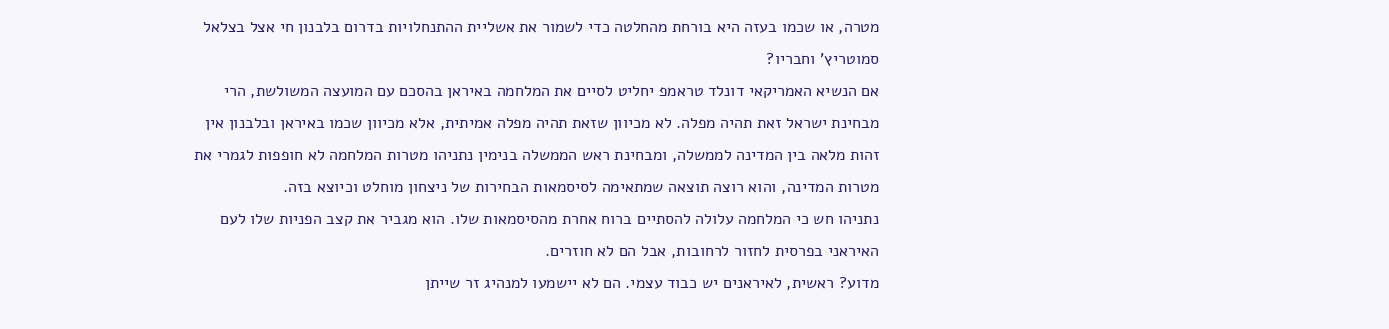מטרה, או שכמו בעזה היא בורחת מהחלטה כדי לשמור את אשליית ההתנחלויות בדרום בלבנון חי אצל בצלאל סמוטריץ' וחבריו?
אם הנשיא האמריקאי דונלד טראמפ יחליט לסיים את המלחמה באיראן בהסכם עם המועצה המשולשת, הרי מבחינת ישראל זאת תהיה מפלה. לא מכיוון שזאת תהיה מפלה אמיתית, אלא מכיוון שכמו באיראן ובלבנון אין זהות מלאה בין המדינה לממשלה, ומבחינת ראש הממשלה בנימין נתניהו מטרות המלחמה לא חופפות לגמרי את מטרות המדינה, והוא רוצה תוצאה שמתאימה לסיסמאות הבחירות של ניצחון מוחלט וכיוצא בזה.
נתניהו חש כי המלחמה עלולה להסתיים ברוח אחרת מהסיסמאות שלו. הוא מגביר את קצב הפניות שלו לעם האיראני בפרסית לחזור לרחובות, אבל הם לא חוזרים.
מדוע? ראשית, לאיראנים יש כבוד עצמי. הם לא יישמעו למנהיג זר שייתן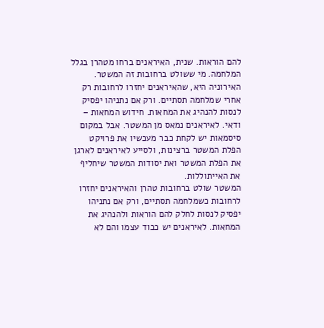להם הוראות. שנית, האיראנים ברחו מטהרן בגלל המלחמה. מי ששולט ברחובות זה המשטר.
האירוניה היא, שהאיראנים יחזרו לרחובות רק אחרי שמלחמה תסתיים. ורק אם נתניהו יפסיק לנסות להנהיג את המחאות. חידוש המחאות – ודאי. לאיראנים נמאס מן המשטר. אבל במקום סיסמאות יש לקחת כבר מעכשיו את פרויקט הפלת המשטר ברצינות, ולסייע לאיראנים לארגן את הפלת המשטר ואת יסודות המשטר שיחליף את האייתוללות.
המשטר שולט ברחובות טהרן והאיראנים יחזרו לרחובות כשמלחמה תסתיים, ורק אם נתניהו יפסיק לנסות לחלק להם הוראות ולהנהיג את המחאות. לאיראנים יש כבוד עצמו והם לא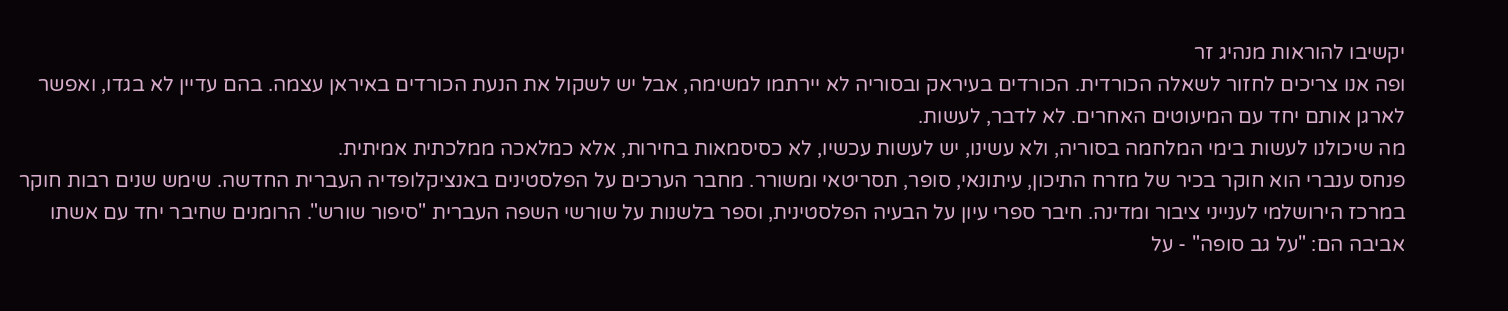יקשיבו להוראות מנהיג זר
ופה אנו צריכים לחזור לשאלה הכורדית. הכורדים בעיראק ובסוריה לא יירתמו למשימה, אבל יש לשקול את הנעת הכורדים באיראן עצמה. בהם עדיין לא בגדו, ואפשר לארגן אותם יחד עם המיעוטים האחרים. לא לדבר, לעשות.
מה שיכולנו לעשות בימי המלחמה בסוריה, ולא עשינו, יש לעשות עכשיו, לא כסיסמאות בחירות, אלא כמלאכה ממלכתית אמיתית.
פנחס ענברי הוא חוקר בכיר של מזרח התיכון, עיתונאי, סופר, תסריטאי ומשורר. מחבר הערכים על הפלסטינים באנציקלופדיה העברית החדשה. שימש שנים רבות חוקר במרכז הירושלמי לענייני ציבור ומדינה. חיבר ספרי עיון על הבעיה הפלסטינית, וספר בלשנות על שורשי השפה העברית "סיפור שורש". הרומנים שחיבר יחד עם אשתו אביבה הם: "על גב סופה" - על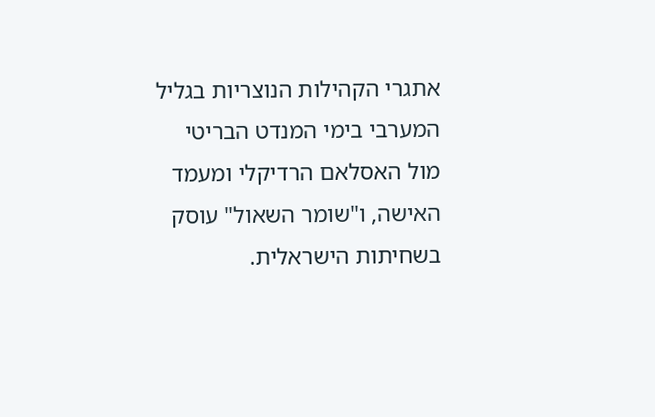אתגרי הקהילות הנוצריות בגליל המערבי בימי המנדט הבריטי מול האסלאם הרדיקלי ומעמד האישה, ו"שומר השאול" עוסק בשחיתות הישראלית.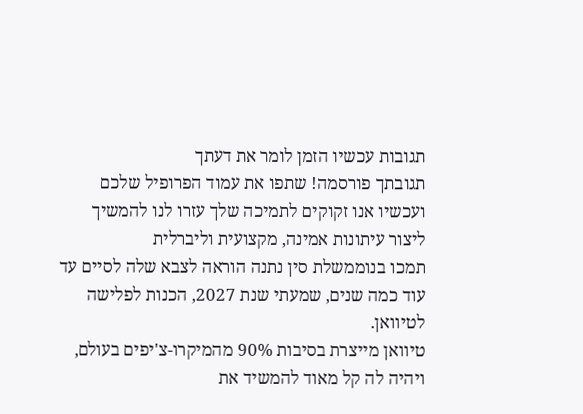תגובות עכשיו הזמן לומר את דעתך
תגובתך פורסמה! שתפו את עמוד הפרופיל שלכם
ועכשיו אנו זקוקים לתמיכה שלך עזרו לנו להמשיך ליצור עיתונות אמינה, מקצועית וליברלית
תמכו בנוממשלת סין נתנה הוראה לצבא שלה לסיים עד עוד כמה שנים, שמעתי שנת 2027, הכנות לפלישה לטיוואן.
טיוואן מייצרת בסיבות 90% מהמיקרו-צ'יפים בעולם,
ויהיה לה קל מאוד להמשיד את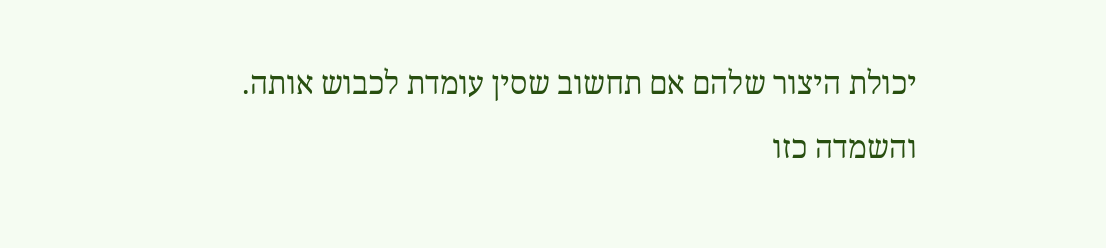יכולת היצור שלהם אם תחשוב שסין עומדת לכבוש אותה.
והשמדה כזו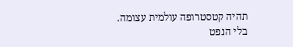תהיה קטסטרופה עולמית עצומה.
בלי הנפט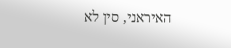האיראני, סין לא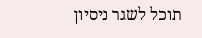תוכל לשגר ניסיון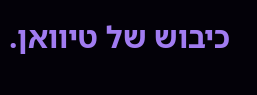כיבוש של טיוואן.